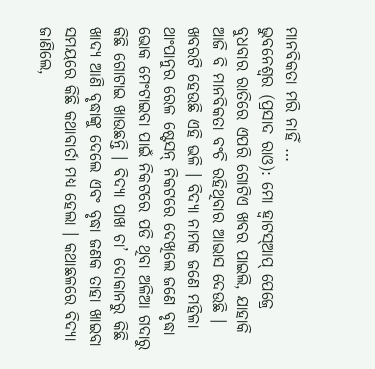ମାନବିକତା ମରି ନାହିଁ …
ଭୁବନେଶ୍ୱର (ପ୍ରସାଦ ରାଓ): ମୋ ହ୍ୱାଟସ୍ଆପ୍ ପେଜ୍ରେ ବୁଧବାର ରାତିରେ ଏପରି ଗୋଟିଏ ଖବର ପାଇଲି, ଯାହାକି ଆଜି ବି ମାନବିକତା ବଂଚି ରହିଥିବାର ଆଭାସ ଦେଉଛି । ଖବରଟି ହେଉଛି ଏହି ଭଳି । ବିଦ୍ୟା ନାମକ ଜଣେ ମହିଳା ଥାଂପାନୁର ରେଳ ଷ୍ଟେସନ୍ ନିକଟରେ ଦେଖିଲେ ଜଣେ ବୃଦ୍ଧା ଭୋକ ମେଂଟାଇବା ପାଇଁ ନିକଟରେ ପଡି ଥିବା ଅଳିଆ ଗଦାରୁ କିଛି ଗୋଟାଇ ଖାଉଛନ୍ତି । ବିଦ୍ୟା ପାଖ ଚା’ ଦୋକାନରୁ କିଛି ଖାଦ୍ୟ ଆଣି ବୃଦ୍ଧାଙ୍କୁ ଦେଲେ ଏବଂ ବୃଦ୍ଧା ଜଣକ ତାହା ଖାଇବା ସମୟରେ କିଛି କଥାବାର୍ତା ମଧ୍ୟ ହେଲା । କଥାଛଳରେ ବିଦ୍ୟା ଜାଣିଲେ,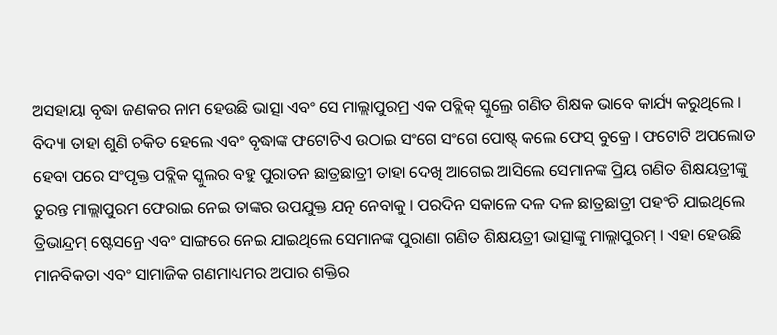ଅସହାୟା ବୃଦ୍ଧା ଜଣକର ନାମ ହେଉଛି ଭାତ୍ସା ଏବଂ ସେ ମାଲ୍ଲାପୁରମ୍ର ଏକ ପବ୍ଲିକ୍ ସ୍କୁଲ୍ରେ ଗଣିତ ଶିକ୍ଷକ ଭାବେ କାର୍ଯ୍ୟ କରୁଥିଲେ । ବିଦ୍ୟା ତାହା ଶୁଣି ଚକିତ ହେଲେ ଏବଂ ବୃଦ୍ଧାଙ୍କ ଫଟୋଟିଏ ଉଠାଇ ସଂଗେ ସଂଗେ ପୋଷ୍ଟ୍ କଲେ ଫେସ୍ ବୁକ୍ରେ । ଫଟୋଟି ଅପଲୋଡ ହେବା ପରେ ସଂପୃକ୍ତ ପବ୍ଲିକ ସ୍କୁଲର ବହୁ ପୁରାତନ ଛାତ୍ରଛାତ୍ରୀ ତାହା ଦେଖି ଆଗେଇ ଆସିଲେ ସେମାନଙ୍କ ପ୍ରିୟ ଗଣିତ ଶିକ୍ଷୟତ୍ରୀଙ୍କୁ ତୁରନ୍ତ ମାଲ୍ଲାପୁରମ ଫେରାଇ ନେଇ ତାଙ୍କର ଉପଯୁକ୍ତ ଯତ୍ନ ନେବାକୁ । ପରଦିନ ସକାଳେ ଦଳ ଦଳ ଛାତ୍ରଛାତ୍ରୀ ପହଂଚି ଯାଇଥିଲେ ତ୍ରିଭାନ୍ଦ୍ରମ୍ ଷ୍ଟେସନ୍ରେ ଏବଂ ସାଙ୍ଗରେ ନେଇ ଯାଇଥିଲେ ସେମାନଙ୍କ ପୁରାଣା ଗଣିତ ଶିକ୍ଷୟତ୍ରୀ ଭାତ୍ସାଙ୍କୁ ମାଲ୍ଲାପୁରମ୍ । ଏହା ହେଉଛି ମାନବିକତା ଏବଂ ସାମାଜିକ ଗଣମାଧ୍ୟମର ଅପାର ଶକ୍ତିର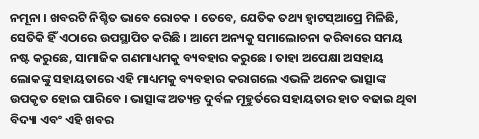ନମୂନା । ଖବରଟି ନିଶ୍ଚିତ ଭାବେ ରୋଚକ । ତେବେ, ଯେତିକ ତଥ୍ୟ ହ୍ୱାଟସ୍ଆପ୍ରେ ମିଳିଛି, ସେତିକି ହିଁ ଏଠାରେ ଉପସ୍ଥାପିତ କରିଛି । ଆମେ ଅନ୍ୟକୁ ସମାଲୋଚନା କରିବାରେ ସମୟ ନଷ୍ଟ କରୁଛେ, ସାମାଜିକ ଗଣମାଧ୍ୟମକୁ ବ୍ୟବହାର କରୁଛେ । ତାହା ଅପେକ୍ଷା ଅସହାୟ ଲୋକଙ୍କୁ ସହାୟତାରେ ଏହି ମାଧ୍ୟମକୁ ବ୍ୟବହାର କରାଗଲେ ଏଭଳି ଅନେକ ଭାତ୍ସାଙ୍କ ଉପକୃତ ହୋଇ ପାରିବେ । ଭାତ୍ସାଙ୍କ ଅତ୍ୟନ୍ତ ଦୁର୍ବଳ ମୂହୁର୍ତରେ ସହାୟତାର ହାତ ବଢାଇ ଥିବା ବିଦ୍ୟା ଏବଂ ଏହି ଖବର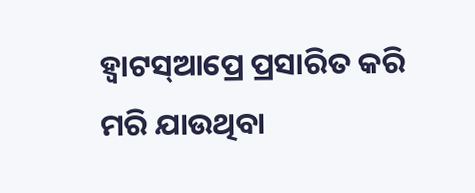ହ୍ୱାଟସ୍ଆପ୍ରେ ପ୍ରସାରିତ କରି ମରି ଯାଉଥିବା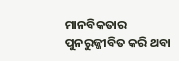ମାନବିକତାର ପୁନରୁଜ୍ଜୀବିତ କରି ଥବା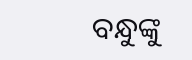ବନ୍ଧୁଙ୍କୁ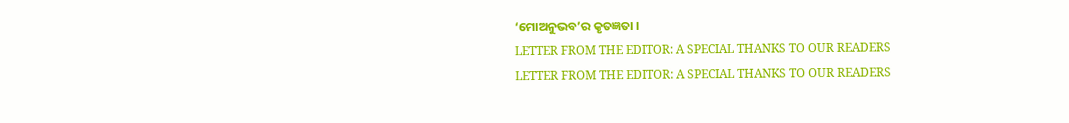‘ମୋଅନୁଭବ’ର କୃତଜ୍ଞତା ।
LETTER FROM THE EDITOR: A SPECIAL THANKS TO OUR READERS
LETTER FROM THE EDITOR: A SPECIAL THANKS TO OUR READERS